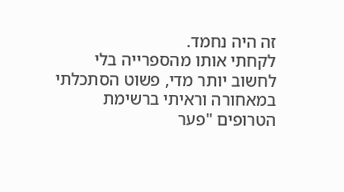זה היה נחמד.
לקחתי אותו מהספרייה בלי לחשוב יותר מדי, פשוט הסתכלתי במאחורה וראיתי ברשימת הטרופים "פער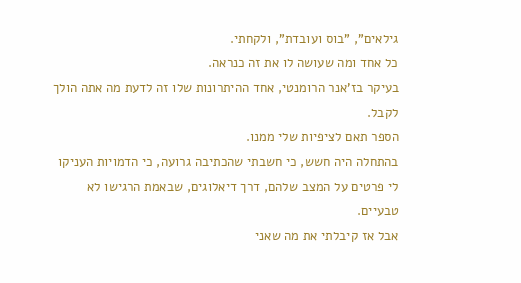גילאים", "בוס ועובדת", ולקחתי.
כל אחד ומה שעושה לו את זה כנראה.
בעיקר בז'אנר הרומנטי, אחד ההיתרונות שלו זה לדעת מה אתה הולך לקבל.
הספר תאם לציפיות שלי ממנו.
בהתחלה היה חשש, כי חשבתי שהכתיבה גרועה, כי הדמויות העניקו לי פרטים על המצב שלהם, דרך דיאלוגים, שבאמת הרגישו לא טבעיים.
אבל אז קיבלתי את מה שאני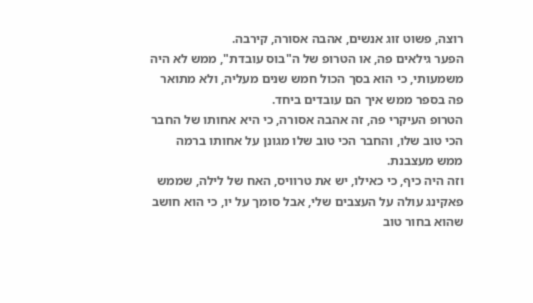רוצה, פשוט זוג אנשים, אהבה אסורה, קירבה.
הפער גילאים פה, או הטרופ של ה"בוס עובדת", ממש לא היה משמעותי, כי הוא בסך הכול חמש שנים מעליה, ולא מתואר פה בספר ממש איך הם עובדים ביחד.
הטרופ העיקרי פה, זה אהבה אסורה, כי היא אחותו של החבר הכי טוב שלו, והחבר הכי טוב שלו מגונן על אחותו ברמה ממש מעצבנת.
וזה היה כיף, כי כאילו, יש את טרוויס, האח של לילה, שממש פאקינג עולה על העצבים שלי, אבל סומך על יו, כי הוא חושב שהוא בחור טוב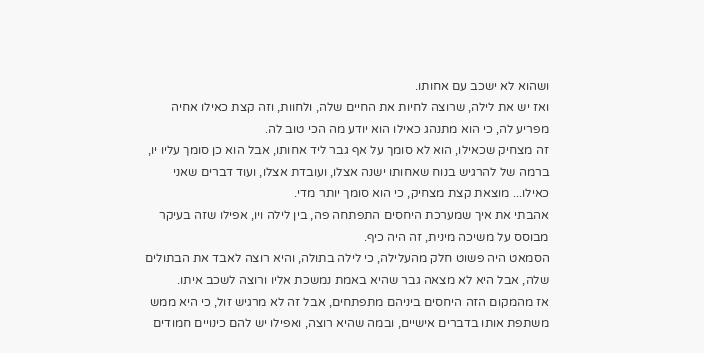ושהוא לא ישכב עם אחותו.
ואז יש את לילה, שרוצה לחיות את החיים שלה, ולחוות, וזה קצת כאילו אחיה מפריע לה, כי הוא מתנהג כאילו הוא יודע מה הכי טוב לה.
זה מצחיק שכאילו, הוא לא סומך על אף גבר ליד אחותו, אבל הוא כן סומך עליו יו, ברמה של להרגיש בנוח שאחותו ישנה אצלו, ועובדת אצלו, ועוד דברים שאני כאילו... מוצאת קצת מצחיק, כי הוא סומך יותר מדי.
אהבתי את איך שמערכת היחסים התפתחה פה, בין לילה ויו, אפילו שזה בעיקר מבוסס על משיכה מינית, זה היה כיף.
הסמאט היה פשוט חלק מהעלילה, כי לילה בתולה, והיא רוצה לאבד את הבתולים שלה, אבל היא לא מצאה גבר שהיא באמת נמשכת אליו ורוצה לשכב איתו.
אז מהמקום הזה היחסים ביניהם מתפתחים, אבל זה לא מרגיש זול, כי היא ממש משתפת אותו בדברים אישיים, ובמה שהיא רוצה, ואפילו יש להם כינויים חמודים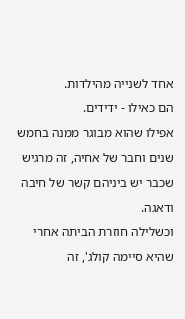אחד לשנייה מהילדות.
הם כאילו - ידידים.
אפילו שהוא מבוגר ממנה בחמש שנים וחבר של אחיה, זה מרגיש שכבר יש ביניהם קשר של חיבה ודאגה.
וכשלילה חוזרת הביתה אחרי שהיא סיימה קולג', זה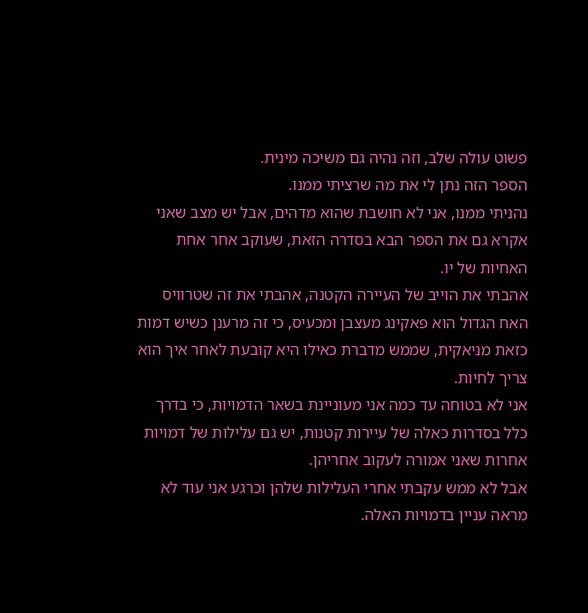פשוט עולה שלב, וזה נהיה גם משיכה מינית.
הספר הזה נתן לי את מה שרציתי ממנו.
נהניתי ממנו, אני לא חושבת שהוא מדהים, אבל יש מצב שאני אקרא גם את הספר הבא בסדרה הזאת, שעוקב אחר אחת האחיות של יו.
אהבתי את הוייב של העיירה הקטנה, אהבתי את זה שטרוויס האח הגדול הוא פאקינג מעצבן ומכעיס, כי זה מרענן כשיש דמות כזאת מניאקית, שממש מדברת כאילו היא קובעת לאחר איך הוא צריך לחיות.
אני לא בטוחה עד כמה אני מעוניינת בשאר הדמויות, כי בדרך כלל בסדרות כאלה של עיירות קטנות, יש גם עלילות של דמויות אחרות שאני אמורה לעקוב אחריהן.
אבל לא ממש עקבתי אחרי העלילות שלהן וכרגע אני עוד לא מראה עניין בדמויות האלה.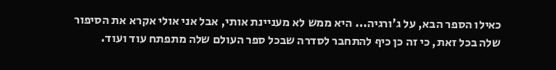כאילו הספר הבא, על ג'ורגיה... היא ממש לא מעניינת אותי, אבל אני אולי אקרא את הסיפור שלה בכל זאת, כי זה כן כיף להתחבר לסדרה שבכל ספר העולם שלה מתפתח עוד ועוד.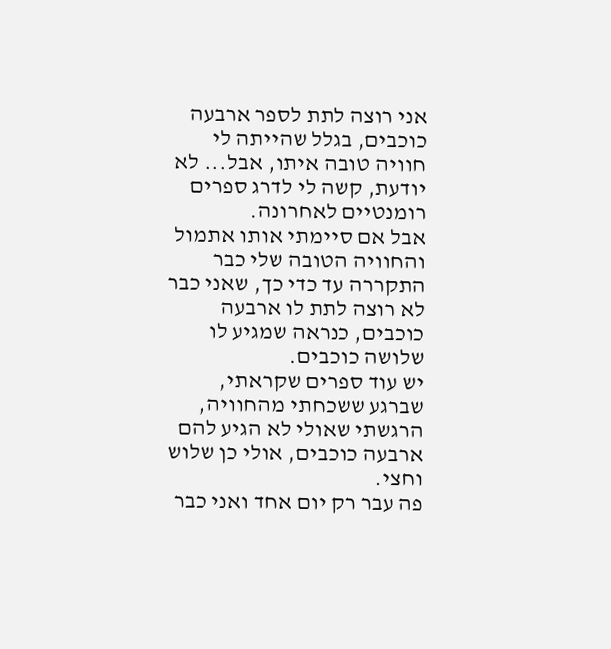אני רוצה לתת לספר ארבעה כוכבים, בגלל שהייתה לי חוויה טובה איתו, אבל... לא יודעת, קשה לי לדרג ספרים רומנטיים לאחרונה.
אבל אם סיימתי אותו אתמול והחוויה הטובה שלי כבר התקררה עד כדי כך, שאני כבר לא רוצה לתת לו ארבעה כוכבים, כנראה שמגיע לו שלושה כוכבים.
יש עוד ספרים שקראתי, שברגע ששכחתי מהחוויה, הרגשתי שאולי לא הגיע להם ארבעה כוכבים, אולי כן שלוש וחצי.
פה עבר רק יום אחד ואני כבר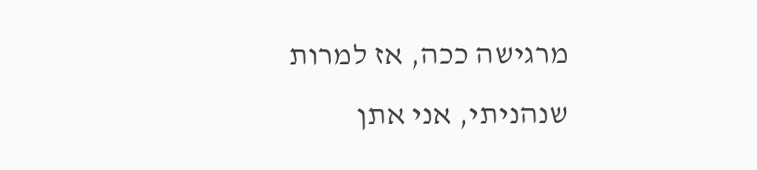מרגישה ככה, אז למרות שנהניתי, אני אתן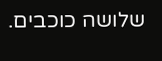שלושה כוכבים.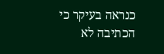כנראה בעיקר כי הכתיבה לא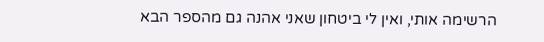הרשימה אותי, ואין לי ביטחון שאני אהנה גם מהספר הבא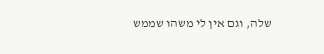שלה, וגם אין לי משהו שממש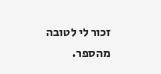זכור לי לטובה מהספר.